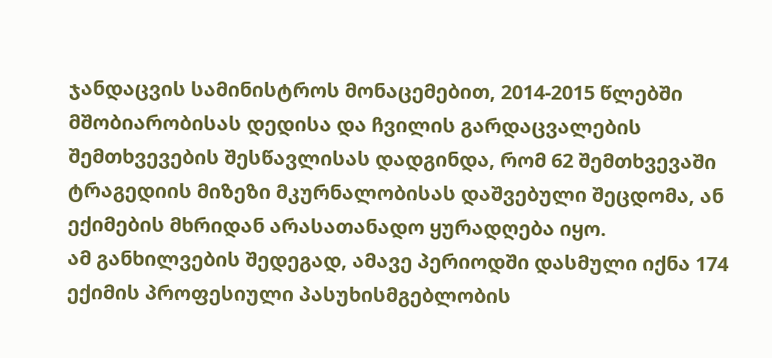ჯანდაცვის სამინისტროს მონაცემებით, 2014-2015 წლებში მშობიარობისას დედისა და ჩვილის გარდაცვალების შემთხვევების შესწავლისას დადგინდა, რომ 62 შემთხვევაში ტრაგედიის მიზეზი მკურნალობისას დაშვებული შეცდომა, ან ექიმების მხრიდან არასათანადო ყურადღება იყო.
ამ განხილვების შედეგად, ამავე პერიოდში დასმული იქნა 174 ექიმის პროფესიული პასუხისმგებლობის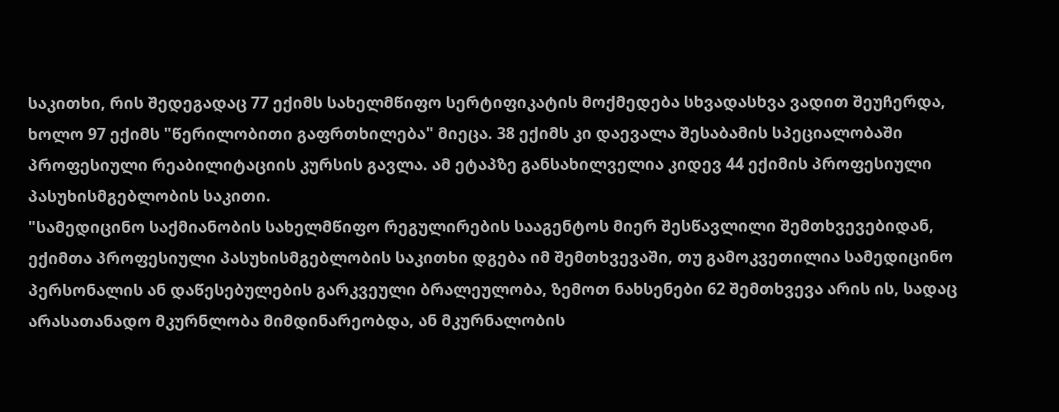საკითხი, რის შედეგადაც 77 ექიმს სახელმწიფო სერტიფიკატის მოქმედება სხვადასხვა ვადით შეუჩერდა, ხოლო 97 ექიმს "წერილობითი გაფრთხილება" მიეცა. 38 ექიმს კი დაევალა შესაბამის სპეციალობაში პროფესიული რეაბილიტაციის კურსის გავლა. ამ ეტაპზე განსახილველია კიდევ 44 ექიმის პროფესიული პასუხისმგებლობის საკითი.
"სამედიცინო საქმიანობის სახელმწიფო რეგულირების სააგენტოს მიერ შესწავლილი შემთხვევებიდან, ექიმთა პროფესიული პასუხისმგებლობის საკითხი დგება იმ შემთხვევაში, თუ გამოკვეთილია სამედიცინო პერსონალის ან დაწესებულების გარკვეული ბრალეულობა, ზემოთ ნახსენები 62 შემთხვევა არის ის, სადაც არასათანადო მკურნლობა მიმდინარეობდა, ან მკურნალობის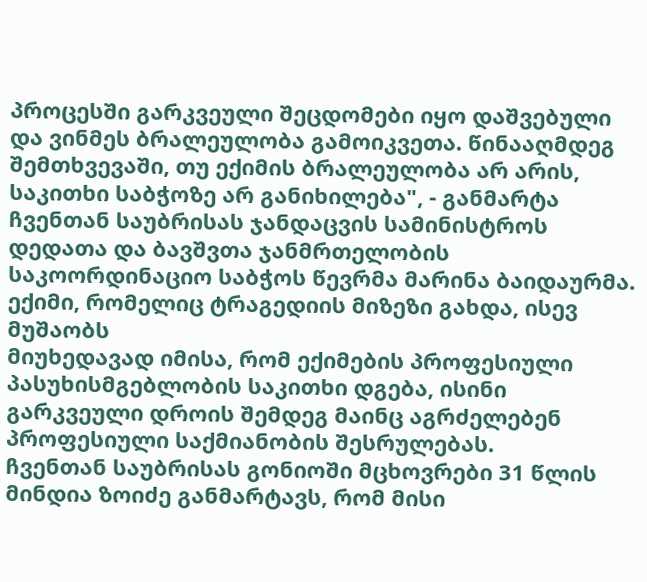პროცესში გარკვეული შეცდომები იყო დაშვებული და ვინმეს ბრალეულობა გამოიკვეთა. წინააღმდეგ შემთხვევაში, თუ ექიმის ბრალეულობა არ არის, საკითხი საბჭოზე არ განიხილება", - განმარტა ჩვენთან საუბრისას ჯანდაცვის სამინისტროს დედათა და ბავშვთა ჯანმრთელობის საკოორდინაციო საბჭოს წევრმა მარინა ბაიდაურმა.
ექიმი, რომელიც ტრაგედიის მიზეზი გახდა, ისევ მუშაობს
მიუხედავად იმისა, რომ ექიმების პროფესიული პასუხისმგებლობის საკითხი დგება, ისინი გარკვეული დროის შემდეგ მაინც აგრძელებენ პროფესიული საქმიანობის შესრულებას.
ჩვენთან საუბრისას გონიოში მცხოვრები 31 წლის მინდია ზოიძე განმარტავს, რომ მისი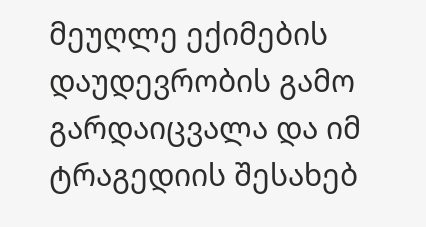მეუღლე ექიმების დაუდევრობის გამო გარდაიცვალა და იმ ტრაგედიის შესახებ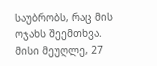საუბრობს, რაც მის ოჯახს შეემთხვა.
მისი მეუღლე, 27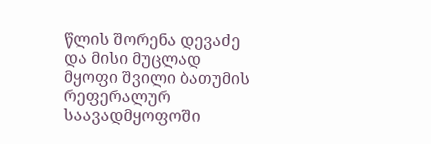წლის შორენა დევაძე და მისი მუცლად მყოფი შვილი ბათუმის რეფერალურ საავადმყოფოში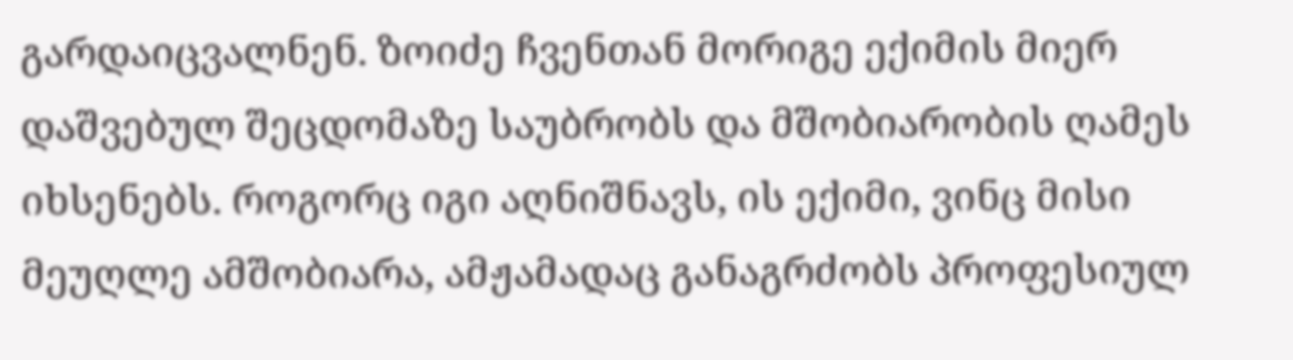გარდაიცვალნენ. ზოიძე ჩვენთან მორიგე ექიმის მიერ დაშვებულ შეცდომაზე საუბრობს და მშობიარობის ღამეს იხსენებს. როგორც იგი აღნიშნავს, ის ექიმი, ვინც მისი მეუღლე ამშობიარა, ამჟამადაც განაგრძობს პროფესიულ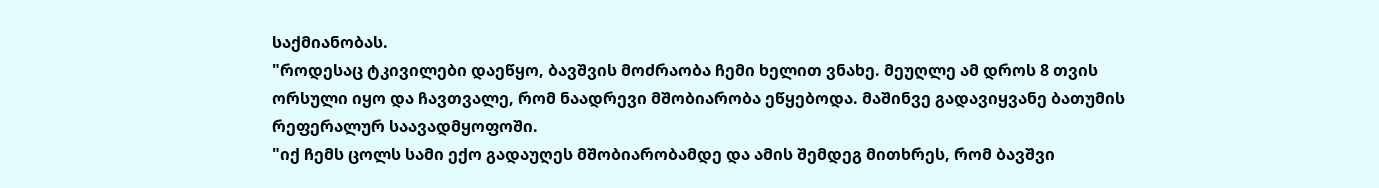საქმიანობას.
"როდესაც ტკივილები დაეწყო, ბავშვის მოძრაობა ჩემი ხელით ვნახე. მეუღლე ამ დროს 8 თვის ორსული იყო და ჩავთვალე, რომ ნაადრევი მშობიარობა ეწყებოდა. მაშინვე გადავიყვანე ბათუმის რეფერალურ საავადმყოფოში.
"იქ ჩემს ცოლს სამი ექო გადაუღეს მშობიარობამდე და ამის შემდეგ მითხრეს, რომ ბავშვი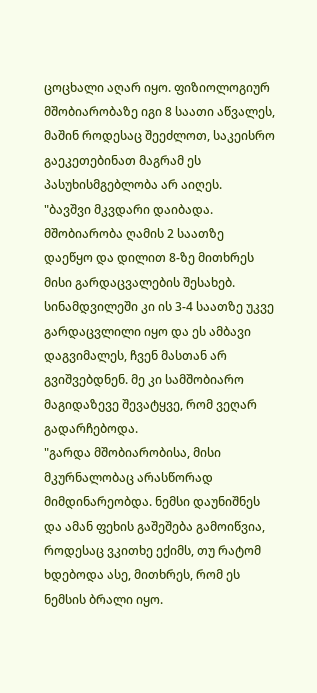ცოცხალი აღარ იყო. ფიზიოლოგიურ მშობიარობაზე იგი 8 საათი აწვალეს, მაშინ როდესაც შეეძლოთ, საკეისრო გაეკეთებინათ მაგრამ ეს პასუხისმგებლობა არ აიღეს.
"ბავშვი მკვდარი დაიბადა. მშობიარობა ღამის 2 საათზე დაეწყო და დილით 8-ზე მითხრეს მისი გარდაცვალების შესახებ. სინამდვილეში კი ის 3-4 საათზე უკვე გარდაცვლილი იყო და ეს ამბავი დაგვიმალეს, ჩვენ მასთან არ გვიშვებდნენ. მე კი სამშობიარო მაგიდაზევე შევატყვე, რომ ვეღარ გადარჩებოდა.
"გარდა მშობიარობისა, მისი მკურნალობაც არასწორად მიმდინარეობდა. ნემსი დაუნიშნეს და ამან ფეხის გაშეშება გამოიწვია, როდესაც ვკითხე ექიმს, თუ რატომ ხდებოდა ასე, მითხრეს, რომ ეს ნემსის ბრალი იყო.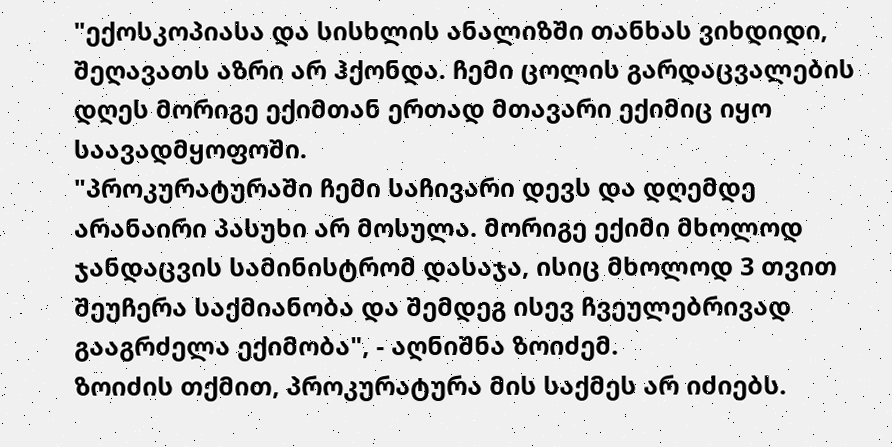"ექოსკოპიასა და სისხლის ანალიზში თანხას ვიხდიდი, შეღავათს აზრი არ ჰქონდა. ჩემი ცოლის გარდაცვალების დღეს მორიგე ექიმთან ერთად მთავარი ექიმიც იყო საავადმყოფოში.
"პროკურატურაში ჩემი საჩივარი დევს და დღემდე არანაირი პასუხი არ მოსულა. მორიგე ექიმი მხოლოდ ჯანდაცვის სამინისტრომ დასაჯა, ისიც მხოლოდ 3 თვით შეუჩერა საქმიანობა და შემდეგ ისევ ჩვეულებრივად გააგრძელა ექიმობა", - აღნიშნა ზოიძემ.
ზოიძის თქმით, პროკურატურა მის საქმეს არ იძიებს.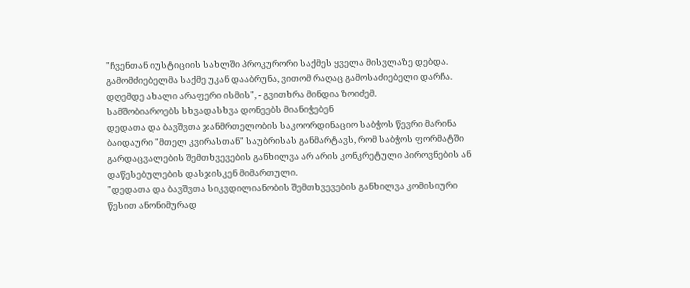"ჩვენთან იუსტიციის სახლში პროკურორი საქმეს ყველა მისვლაზე დებდა. გამომძიებელმა საქმე უკან დააბრუნა, ვითომ რაღაც გამოსაძიებელი დარჩა. დღემდე ახალი არაფერი ისმის", - გვითხრა მინდია ზოიძემ.
სამშობიაროებს სხვადასხვა დონეებს მიანიჭებენ
დედათა და ბავშვთა ჯანმრთელობის საკოორდინაციო საბჭოს წევრი მარინა ბაიდაური "მთელ კვირასთან" საუბრისას განმარტავს, რომ საბჭოს ფორმატში გარდაცვალების შემთხვევების განხილვა არ არის კონკრეტული პიროვნების ან დაწესებულების დასჯისკენ მიმართული.
"დედათა და ბავშვთა სიკვდილიანობის შემთხვევების განხილვა კომისიური წესით ანონიმურად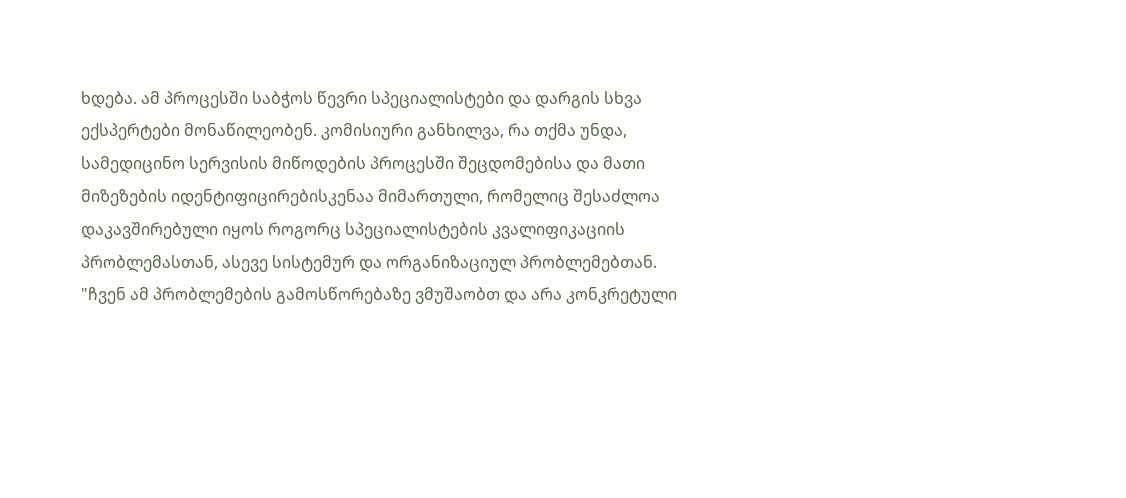ხდება. ამ პროცესში საბჭოს წევრი სპეციალისტები და დარგის სხვა ექსპერტები მონაწილეობენ. კომისიური განხილვა, რა თქმა უნდა, სამედიცინო სერვისის მიწოდების პროცესში შეცდომებისა და მათი მიზეზების იდენტიფიცირებისკენაა მიმართული, რომელიც შესაძლოა დაკავშირებული იყოს როგორც სპეციალისტების კვალიფიკაციის პრობლემასთან, ასევე სისტემურ და ორგანიზაციულ პრობლემებთან.
"ჩვენ ამ პრობლემების გამოსწორებაზე ვმუშაობთ და არა კონკრეტული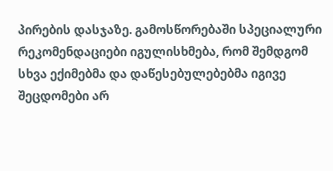პირების დასჯაზე. გამოსწორებაში სპეციალური რეკომენდაციები იგულისხმება, რომ შემდგომ სხვა ექიმებმა და დაწესებულებებმა იგივე შეცდომები არ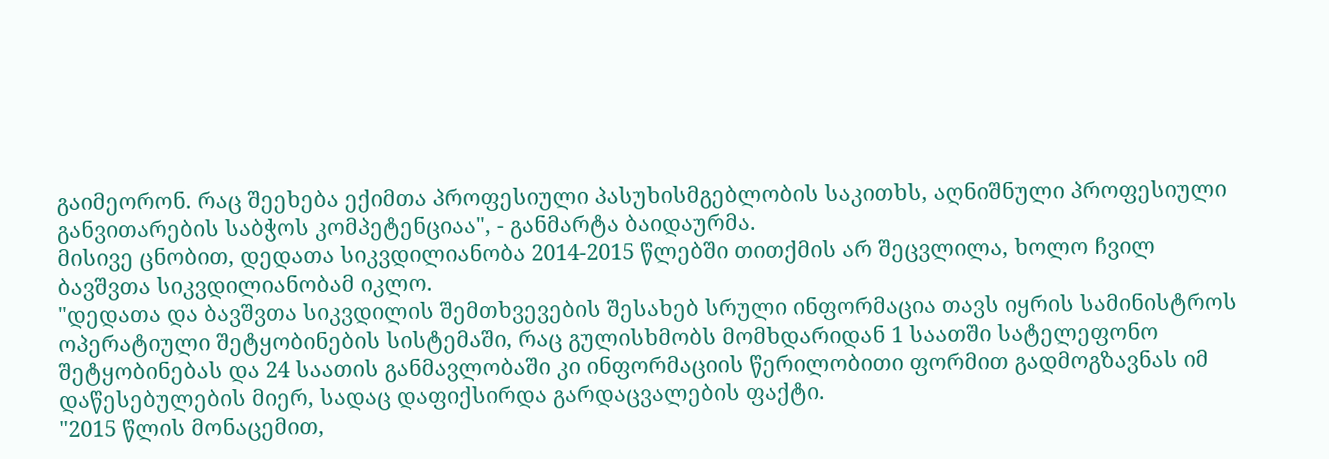გაიმეორონ. რაც შეეხება ექიმთა პროფესიული პასუხისმგებლობის საკითხს, აღნიშნული პროფესიული განვითარების საბჭოს კომპეტენციაა", - განმარტა ბაიდაურმა.
მისივე ცნობით, დედათა სიკვდილიანობა 2014-2015 წლებში თითქმის არ შეცვლილა, ხოლო ჩვილ ბავშვთა სიკვდილიანობამ იკლო.
"დედათა და ბავშვთა სიკვდილის შემთხვევების შესახებ სრული ინფორმაცია თავს იყრის სამინისტროს ოპერატიული შეტყობინების სისტემაში, რაც გულისხმობს მომხდარიდან 1 საათში სატელეფონო შეტყობინებას და 24 საათის განმავლობაში კი ინფორმაციის წერილობითი ფორმით გადმოგზავნას იმ დაწესებულების მიერ, სადაც დაფიქსირდა გარდაცვალების ფაქტი.
"2015 წლის მონაცემით,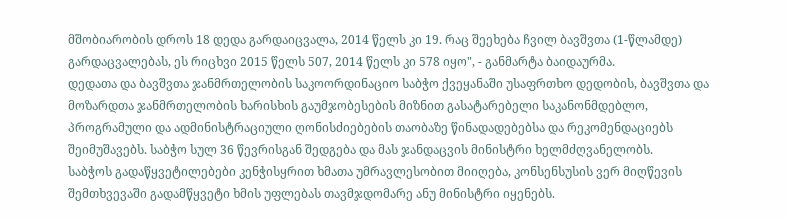მშობიარობის დროს 18 დედა გარდაიცვალა, 2014 წელს კი 19. რაც შეეხება ჩვილ ბავშვთა (1-წლამდე) გარდაცვალებას, ეს რიცხვი 2015 წელს 507, 2014 წელს კი 578 იყო", - განმარტა ბაიდაურმა.
დედათა და ბავშვთა ჯანმრთელობის საკოორდინაციო საბჭო ქვეყანაში უსაფრთხო დედობის, ბავშვთა და მოზარდთა ჯანმრთელობის ხარისხის გაუმჯობესების მიზნით გასატარებელი საკანონმდებლო, პროგრამული და ადმინისტრაციული ღონისძიებების თაობაზე წინადადებებსა და რეკომენდაციებს შეიმუშავებს. საბჭო სულ 36 წევრისგან შედგება და მას ჯანდაცვის მინისტრი ხელმძღვანელობს.
საბჭოს გადაწყვეტილებები კენჭისყრით ხმათა უმრავლესობით მიიღება, კონსენსუსის ვერ მიღწევის შემთხვევაში გადამწყვეტი ხმის უფლებას თავმჯდომარე ანუ მინისტრი იყენებს.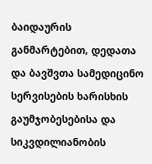ბაიდაურის განმარტებით, დედათა და ბავშვთა სამედიცინო სერვისების ხარისხის გაუმჯობესებისა და სიკვდილიანობის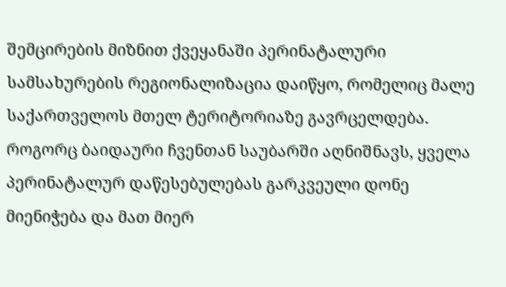შემცირების მიზნით ქვეყანაში პერინატალური სამსახურების რეგიონალიზაცია დაიწყო, რომელიც მალე საქართველოს მთელ ტერიტორიაზე გავრცელდება. როგორც ბაიდაური ჩვენთან საუბარში აღნიშნავს, ყველა პერინატალურ დაწესებულებას გარკვეული დონე მიენიჭება და მათ მიერ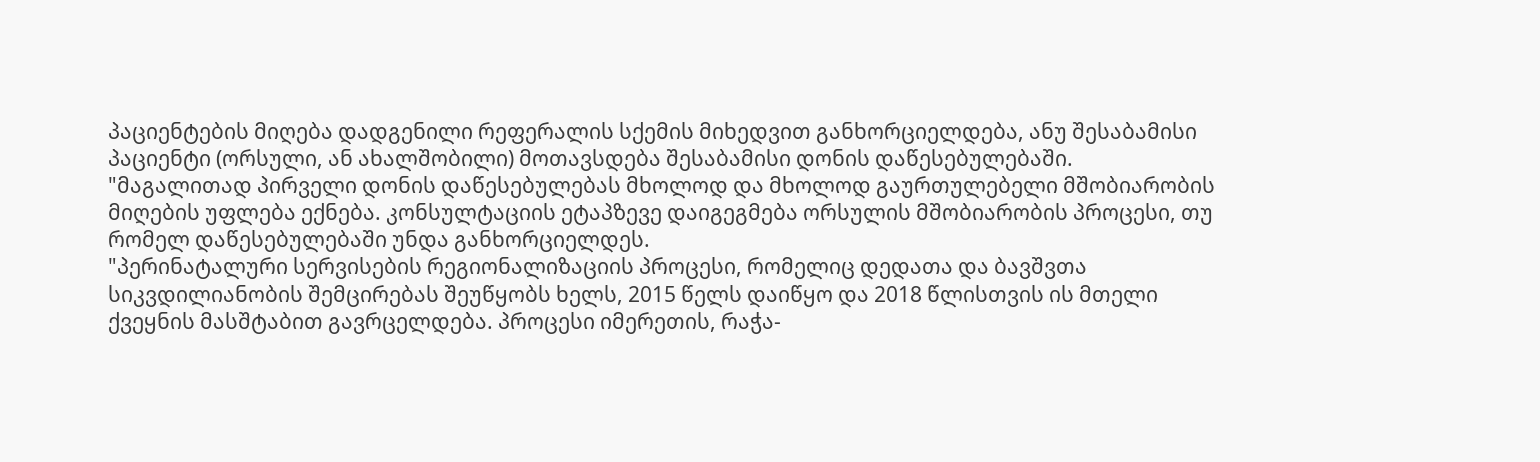პაციენტების მიღება დადგენილი რეფერალის სქემის მიხედვით განხორციელდება, ანუ შესაბამისი პაციენტი (ორსული, ან ახალშობილი) მოთავსდება შესაბამისი დონის დაწესებულებაში.
"მაგალითად პირველი დონის დაწესებულებას მხოლოდ და მხოლოდ გაურთულებელი მშობიარობის მიღების უფლება ექნება. კონსულტაციის ეტაპზევე დაიგეგმება ორსულის მშობიარობის პროცესი, თუ რომელ დაწესებულებაში უნდა განხორციელდეს.
"პერინატალური სერვისების რეგიონალიზაციის პროცესი, რომელიც დედათა და ბავშვთა სიკვდილიანობის შემცირებას შეუწყობს ხელს, 2015 წელს დაიწყო და 2018 წლისთვის ის მთელი ქვეყნის მასშტაბით გავრცელდება. პროცესი იმერეთის, რაჭა-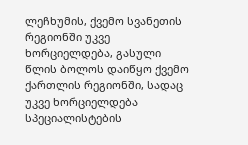ლეჩხუმის, ქვემო სვანეთის რეგიონში უკვე ხორციელდება, გასული წლის ბოლოს დაიწყო ქვემო ქართლის რეგიონში, სადაც უკვე ხორციელდება სპეციალისტების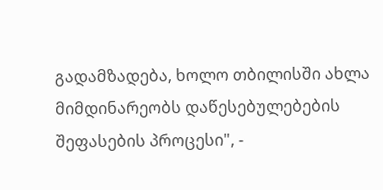გადამზადება, ხოლო თბილისში ახლა მიმდინარეობს დაწესებულებების შეფასების პროცესი", -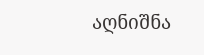აღნიშნა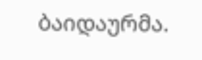ბაიდაურმა.